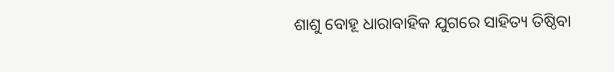ଶାଶୁ ବୋହୂ ଧାରାବାହିକ ଯୁଗରେ ସାହିତ୍ୟ ତିଷ୍ଠିବା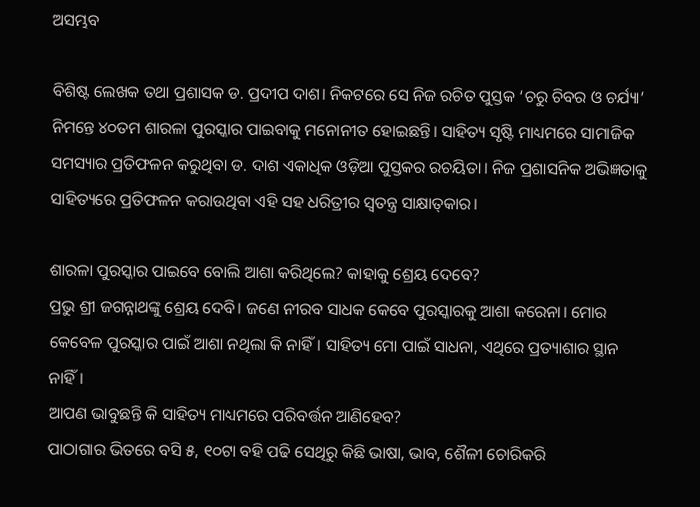ଅସମ୍ଭବ

ବିଶିଷ୍ଟ ଲେଖକ ତଥା ପ୍ରଶାସକ ଡ. ପ୍ରଦୀପ ଦାଶ। ନିକଟରେ ସେ ନିଜ ରଚିତ ପୁସ୍ତକ ‘ଚରୁ ଚିବର ଓ ଚର୍ଯ୍ୟା’ ନିମନ୍ତେ ୪୦ତମ ଶାରଳା ପୁରସ୍କାର ପାଇବାକୁ ମନୋନୀତ ହୋଇଛନ୍ତି। ସାହିତ୍ୟ ସୃଷ୍ଟି ମାଧ୍ୟମରେ ସାମାଜିକ ସମସ୍ୟାର ପ୍ରତିଫଳନ କରୁଥିବା ଡ. ଦାଶ ଏକାଧିକ ଓଡ଼ିଆ ପୁସ୍ତକର ରଚୟିତା। ନିଜ ପ୍ରଶାସନିକ ଅଭିଜ୍ଞତାକୁ ସାହିତ୍ୟରେ ପ୍ରତିଫଳନ କରାଉଥିବା ଏହି ସହ ଧରିତ୍ରୀର ସ୍ବତନ୍ତ୍ର ସାକ୍ଷାତ୍‌କାର।

ଶାରଳା ପୁରସ୍କାର ପାଇବେ ବୋଲି ଆଶା କରିଥିଲେ? କାହାକୁ ଶ୍ରେୟ ଦେବେ?
ପ୍ରଭୁ ଶ୍ରୀ ଜଗନ୍ନାଥଙ୍କୁ ଶ୍ରେୟ ଦେବି। ଜଣେ ନୀରବ ସାଧକ କେବେ ପୁରସ୍କାରକୁ ଆଶା କରେନା। ମୋର କେବେଳ ପୁରସ୍କାର ପାଇଁ ଆଶା ନଥିଲା କି ନାହିଁ। ସାହିତ୍ୟ ମୋ ପାଇଁ ସାଧନା, ଏଥିରେ ପ୍ରତ୍ୟାଶାର ସ୍ଥାନ ନାହିଁ।
ଆପଣ ଭାବୁଛନ୍ତି କି ସାହିତ୍ୟ ମାଧ୍ୟମରେ ପରିବର୍ତ୍ତନ ଆଣିହେବ?
ପାଠାଗାର ଭିତରେ ବସି ୫, ୧୦ଟା ବହି ପଢି ସେଥିରୁ କିଛି ଭାଷା, ଭାବ, ଶୈଳୀ ଚୋରିକରି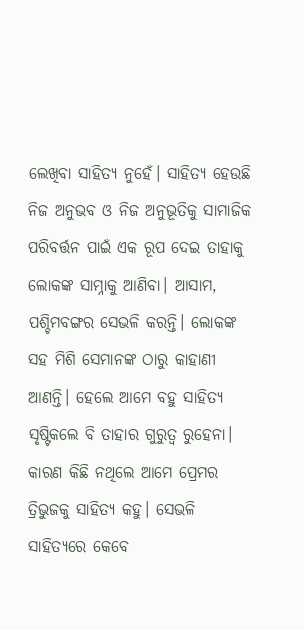ଲେଖିବା ସାହିତ୍ୟ ନୁହେଁ। ସାହିତ୍ୟ ହେଉଛି ନିଜ ଅନୁଭବ ଓ ନିଜ ଅନୁଭୂତିକୁ ସାମାଜିକ ପରିବର୍ତ୍ତନ ପାଇଁ ଏକ ରୂପ ଦେଇ ତାହାକୁ ଲୋକଙ୍କ ସାମ୍ନାକୁ ଆଣିବା। ଆସାମ, ପଶ୍ଚିମବଙ୍ଗର ସେଭଳି କରନ୍ତି। ଲୋକଙ୍କ ସହ ମିଶି ସେମାନଙ୍କ ଠାରୁ କାହାଣୀ ଆଣନ୍ତି। ହେଲେ ଆମେ ବହୁ ସାହିତ୍ୟ ସୃଷ୍ଟିକଲେ ବି ତାହାର ଗୁରୁତ୍ୱ ରୁହେନା। କାରଣ କିଛି ନଥିଲେ ଆମେ ପ୍ରେମର ତ୍ରିଭୁଜକୁ ସାହିତ୍ୟ କହୁ। ସେଭଳି ସାହିତ୍ୟରେ କେବେ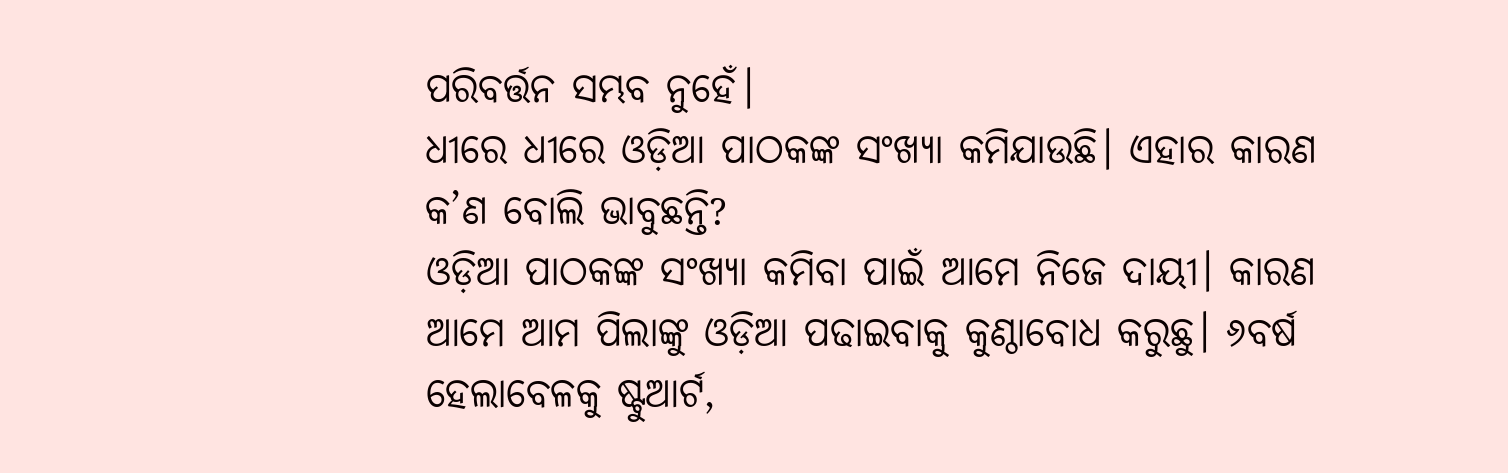ପରିବର୍ତ୍ତନ ସମ୍ଭବ ନୁହେଁ।
ଧୀରେ ଧୀରେ ଓଡ଼ିଆ ପାଠକଙ୍କ ସଂଖ୍ୟା କମିଯାଉଛି। ଏହାର କାରଣ କ’ଣ ବୋଲି ଭାବୁଛନ୍ତି?
ଓଡ଼ିଆ ପାଠକଙ୍କ ସଂଖ୍ୟା କମିବା ପାଇଁ ଆମେ ନିଜେ ଦାୟୀ। କାରଣ ଆମେ ଆମ ପିଲାଙ୍କୁ ଓଡ଼ିଆ ପଢାଇବାକୁ କୁଣ୍ଠାବୋଧ କରୁଛୁ। ୬ବର୍ଷ ହେଲାବେଳକୁ ଷ୍ଟୁଆର୍ଟ,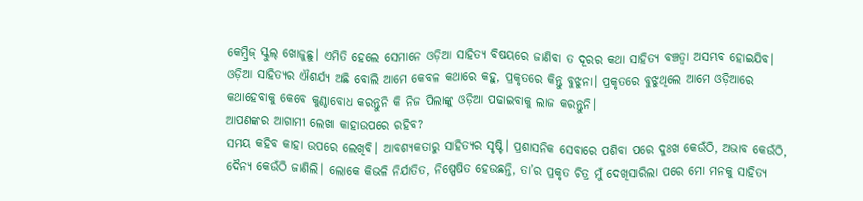କେମ୍ବ୍ରିଜ୍‌ ସ୍କୁଲ୍‌ ଖୋଜୁଛୁ। ଏମିତି ହେଲେ ସେମାନେ ଓଡ଼ିଆ ସାହିତ୍ୟ ବିଷୟରେ ଜାଣିବା ତ ଦୂରର କଥା ସାହିତ୍ୟ ବଞ୍ଚତ୍ବା ଅସମ୍ଭବ ହୋଇଯିବ। ଓଡ଼ିଆ ସାହିତ୍ୟର ଐଶର୍ଯ୍ୟ ଅଛି ବୋଲି ଆମେ କେବଳ କଥାରେ କହୁ, ପ୍ରକୃତରେ କିନ୍ତୁ ବୁଝୁନା। ପ୍ରକୃତରେ ବୁଝୁଥିଲେ ଆମେ ଓଡ଼ିଆରେ କଥାହେବାକୁ କେବେ କୁଣ୍ଠାବୋଧ କରନ୍ତୁନି କି ନିଜ ପିଲାଙ୍କୁ ଓଡ଼ିଆ ପଢାଇବାକୁ ଲାଜ କରନ୍ତୁନି।
ଆପଣଙ୍କର ଆଗାମୀ ଲେଖା କାହାଉପରେ ରହିବ?
ସମୟ କହିବ କାହା ଉପରେ ଲେଖିବି। ଆବଶ୍ୟକତାରୁ ସାହିତ୍ୟର ସୃଷ୍ଟି। ପ୍ରଶାସନିକ ସେବାରେ ପଶିବା ପରେ ଦୁଃଖ କେଉଁଠି, ଅଭାବ କେଉଁଠି, ଦୈନ୍ୟ କେଉଁଠି ଜାଣିଲି। ଲୋକେ କିଭଳି ନିର୍ଯାତିତ, ନିଷ୍ପେଷିତ ହେଉଛନ୍ତି, ତା’ର ପ୍ରକୃତ ଚିତ୍ର ମୁଁ ଦେଖିସାରିଲା ପରେ ମୋ ମନକୁ ସାହିତ୍ୟ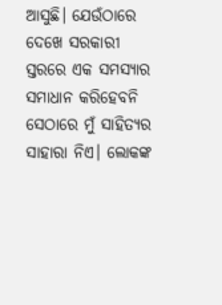ଆସୁଛି। ଯେଉଁଠାରେ ଦେଖେ ସରକାରୀ ସ୍ତରରେ ଏକ ସମସ୍ୟାର ସମାଧାନ କରିହେବନି ସେଠାରେ ମୁଁ ସାହିତ୍ୟର ସାହାରା ନିଏ। ଲୋକଙ୍କ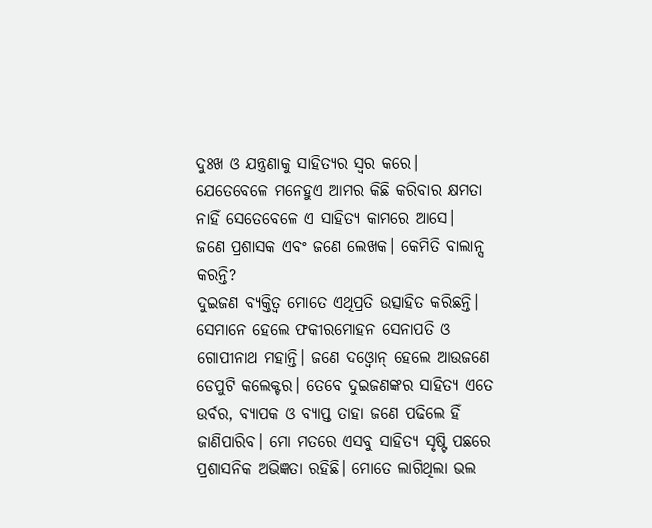ଦୁଃଖ ଓ ଯନ୍ତ୍ରଣାକୁ ସାହିତ୍ୟର ସ୍ବର କରେ। ଯେତେବେଳେ ମନେହୁଏ ଆମର କିଛି କରିବାର କ୍ଷମତା ନାହିଁ ସେତେବେଳେ ଏ ସାହିତ୍ୟ କାମରେ ଆସେ।
ଜଣେ ପ୍ରଶାସକ ଏବଂ ଜଣେ ଲେଖକ। କେମିତି ବାଲାନ୍ସ କରନ୍ତି?
ଦୁଇଜଣ ବ୍ୟକ୍ତିତ୍ୱ ମୋତେ ଏଥିପ୍ରତି ଉତ୍ସାହିତ କରିଛନ୍ତି। ସେମାନେ ହେଲେ ଫକୀରମୋହନ ସେନାପତି ଓ ଗୋପୀନାଥ ମହାନ୍ତି। ଜଣେ ଦଓ୍ବୋନ୍‌ ହେଲେ ଆଉଜଣେ ଡେପୁଟି କଲେକ୍ଟର। ତେବେ ଦୁଇଜଣଙ୍କର ସାହିତ୍ୟ ଏତେ ଉର୍ବର, ବ୍ୟାପକ ଓ ବ୍ୟାପ୍ତ ତାହା ଜଣେ ପଢିଲେ ହିଁ ଜାଣିପାରିବ। ମୋ ମତରେ ଏସବୁ ସାହିତ୍ୟ ସୃଷ୍ଟି ପଛରେ ପ୍ରଶାସନିକ ଅଭିଜ୍ଞତା ରହିଛି। ମୋତେ ଲାଗିଥିଲା ଭଲ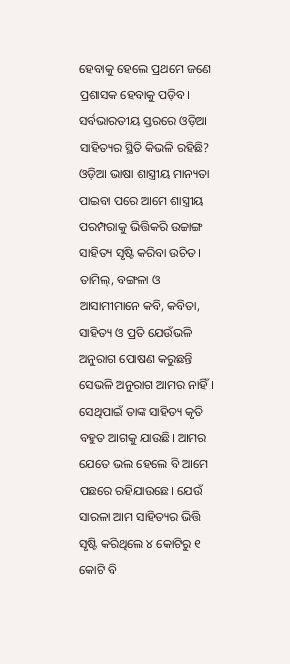ହେବାକୁ ହେଲେ ପ୍ରଥମେ ଜଣେ ପ୍ରଶାସକ ହେବାକୁ ପଡ଼ିବ।
ସର୍ବଭାରତୀୟ ସ୍ତରରେ ଓଡ଼ିଆ ସାହିତ୍ୟର ସ୍ଥିତି କିଭଳି ରହିଛି?
ଓଡ଼ିଆ ଭାଷା ଶାସ୍ତ୍ରୀୟ ମାନ୍ୟତା ପାଇବା ପରେ ଆମେ ଶାସ୍ତ୍ରୀୟ ପରମ୍ପରାକୁ ଭିତ୍ତିକରି ଉଚ୍ଚାଙ୍ଗ ସାହିତ୍ୟ ସୃଷ୍ଟି କରିବା ଉଚିତ। ତାମିଲ୍‌, ବଙ୍ଗଳା ଓ ଆସାମୀମାନେ କବି, କବିତା, ସାହିତ୍ୟ ଓ ପ୍ରତି ଯେଉଁଭଳି ଅନୁରାଗ ପୋଷଣ କରୁଛନ୍ତି ସେଭଳି ଅନୁରାଗ ଆମର ନାହିଁ। ସେଥିପାଇଁ ତାଙ୍କ ସାହିତ୍ୟ କୃତି ବହୁତ ଆଗକୁ ଯାଉଛି। ଆମର ଯେତେ ଭଲ ହେଲେ ବି ଆମେ ପଛରେ ରହିଯାଉଛେ। ଯେଉଁ ସାରଳା ଆମ ସାହିତ୍ୟର ଭିତ୍ତି ସୃଷ୍ଟି କରିଥିଲେ ୪ କୋଟିରୁ ୧ କୋଟି ବି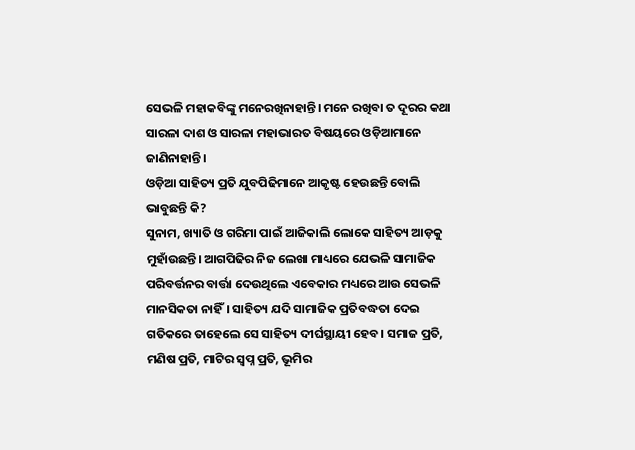ସେଭଳି ମହାକବିଙ୍କୁ ମନେରଖିନାହାନ୍ତି। ମନେ ରଖିବା ତ ଦୂରର କଥା ସାରଳା ଦାଶ ଓ ସାରଳା ମହାଭାରତ ବିଷୟରେ ଓଡ଼ିଆମାନେ ଜାଣିନାହାନ୍ତି।
ଓଡ଼ିଆ ସାହିତ୍ୟ ପ୍ରତି ଯୁବପିଢିମାନେ ଆକୃଷ୍ଟ ହେଉଛନ୍ତି ବୋଲି ଭାବୁଛନ୍ତି କି?
ସୁନାମ, ଖ୍ୟାତି ଓ ଗରିମା ପାଇଁ ଆଜିକାଲି ଲୋକେ ସାହିତ୍ୟ ଆଡ଼କୁ ମୁହାଁଉଛନ୍ତି। ଆଗପିଢିର ନିଜ ଲେଖା ମାଧ୍ୟରେ ଯେଭଳି ସାମାଜିକ ପରିବର୍ତ୍ତନର ବାର୍ତ୍ତା ଦେଉଥିଲେ ଏବେକାର ମଧ୍ୟରେ ଆଉ ସେଭଳି ମାନସିକତା ନାହିଁ। ସାହିତ୍ୟ ଯଦି ସାମାଜିକ ପ୍ରତିବଦ୍ଧତା ଦେଇ ଗତିକରେ ତାହେଲେ ସେ ସାହିତ୍ୟ ଦୀର୍ଘସ୍ଥାୟୀ ହେବ। ସମାଜ ପ୍ରତି, ମଣିଷ ପ୍ରତି, ମାଟିର ସ୍ବପ୍ନ ପ୍ରତି, ଭୂମିର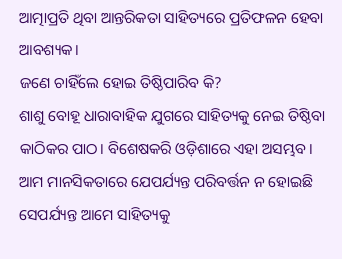ଆତ୍ମାପ୍ରତି ଥିବା ଆନ୍ତରିକତା ସାହିତ୍ୟରେ ପ୍ରତିଫଳନ ହେବା ଆବଶ୍ୟକ।
ଜଣେ ଚାହିଁଲେ ହୋଇ ତିଷ୍ଠିପାରିବ କି?
ଶାଶୁ ବୋହୂ ଧାରାବାହିକ ଯୁଗରେ ସାହିତ୍ୟକୁ ନେଇ ତିଷ୍ଠିବା କାଠିକର ପାଠ। ବିଶେଷକରି ଓଡ଼ିଶାରେ ଏହା ଅସମ୍ଭବ। ଆମ ମାନସିକତାରେ ଯେପର୍ଯ୍ୟନ୍ତ ପରିବର୍ତ୍ତନ ନ ହୋଇଛି ସେପର୍ଯ୍ୟନ୍ତ ଆମେ ସାହିତ୍ୟକୁ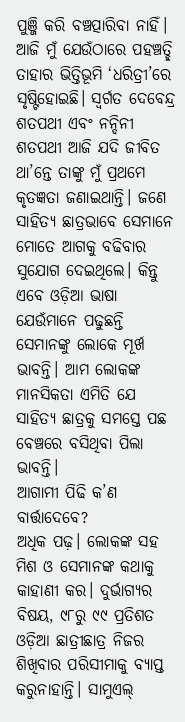ପୁଞ୍ଜି କରି ବଞ୍ଚତ୍ପାରିବା ନାହିଁ। ଆଜି ମୁଁ ଯେଉଁଠାରେ ପହଞ୍ଚତ୍ଛି ତାହାର ଭିତ୍ତିଭୂମି ‘ଧରିତ୍ରୀ’ରେ ସୃଷ୍ଟିହୋଇଛି। ସ୍ବର୍ଗତ ଦେବେନ୍ଦ୍ର ଶତପଥୀ ଏବଂ ନନ୍ଦିନୀ ଶତପଥୀ ଆଜି ଯଦି ଜୀବିତ ଥା’ନ୍ତେ ତାଙ୍କୁ ମୁଁ ପ୍ରଥମେ କୃତଜ୍ଞତା ଜଣାଇଥାନ୍ତି। ଜଣେ ସାହିତ୍ୟ ଛାତ୍ରଭାବେ ସେମାନେ ମୋତେ ଆଗକୁ ବଢିବାର ସୁଯୋଗ ଦେଇଥିଲେ। କିନ୍ତୁ ଏବେ ଓଡ଼ିଆ ଭାଷା ଯେଉଁମାନେ ପଢୁଛନ୍ତି ସେମାନଙ୍କୁ ଲୋକେ ମୂର୍ଖ ଭାବନ୍ତି। ଆମ ଲୋକଙ୍କ ମାନସିକତା ଏମିତି ଯେ ସାହିତ୍ୟ ଛାତ୍ରକୁ ସମସ୍ତେ ପଛ ବେଞ୍ଚରେ ବସିଥିବା ପିଲା ଭାବନ୍ତି।
ଆଗାମୀ ପିଢି କ’ଣ ବାର୍ତ୍ତାଦେବେ?
ଅଧିକ ପଢ଼। ଲୋକଙ୍କ ସହ ମିଶ ଓ ସେମାନଙ୍କ କଥାକୁ କାହାଣୀ କର। ଦୁର୍ଭାଗ୍ୟର ବିଷୟ, ୯୮ରୁ ୯୯ ପ୍ରତିଶତ ଓଡ଼ିଆ ଛାତ୍ରୀଛାତ୍ର ନିଜର ଶିଖିବାର ପରିସୀମାକୁ ବ୍ୟାପ୍ତ କରୁନାହାନ୍ତି। ସାମୁଏଲ୍‌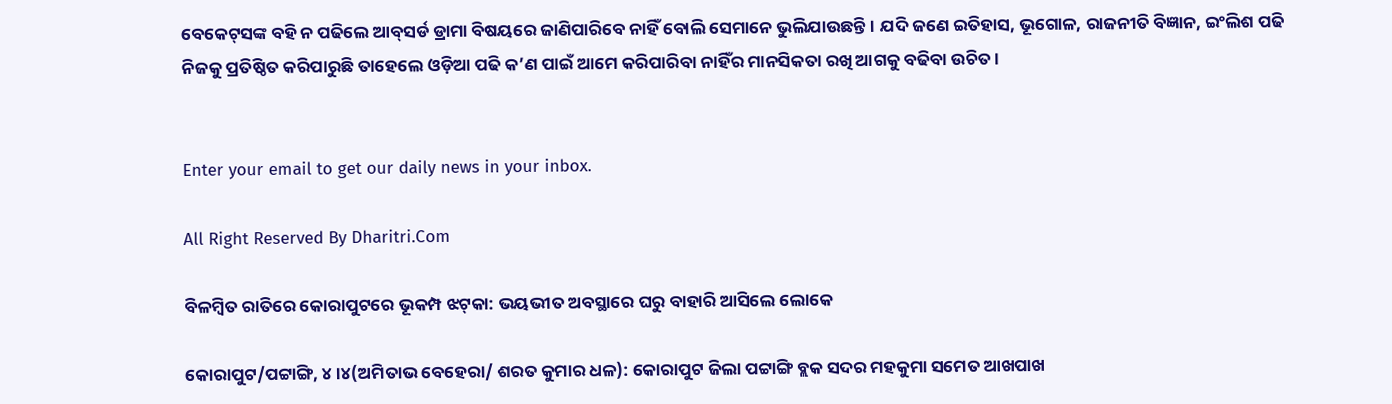ବେକେଟ୍‌ସଙ୍କ ବହି ନ ପଢିଲେ ଆବ୍‌ସର୍ଡ ଡ୍ରାମା ବିଷୟରେ ଜାଣିପାରିବେ ନାହିଁ ବୋଲି ସେମାନେ ଭୁଲିଯାଉଛନ୍ତି। ଯଦି ଜଣେ ଇତିହାସ, ଭୂଗୋଳ, ରାଜନୀତି ବିଜ୍ଞାନ, ଇଂଲିଶ ପଢି ନିଜକୁ ପ୍ରତିଷ୍ଠିତ କରିପାରୁଛି ତାହେଲେ ଓଡ଼ିଆ ପଢି କ’ଣ ପାଇଁ ଆମେ କରିପାରିବା ନାହିଁର ମାନସିକତା ରଖି ଆଗକୁ ବଢିବା ଉଚିତ।


Enter your email to get our daily news in your inbox.

All Right Reserved By Dharitri.Com

ବିଳମ୍ବିତ ରାତିରେ କୋରାପୁଟରେ ଭୂକମ୍ପ ଝଟ୍‌କା: ଭୟଭୀତ ଅବସ୍ଥାରେ ଘରୁ ବାହାରି ଆସିଲେ ଲୋକେ

କୋରାପୁଟ/ପଟ୍ଟାଙ୍ଗି, ୪।୪(ଅମିତାଭ ବେହେରା/ ଶରତ କୁମାର ଧଳ): କୋରାପୁଟ ଜିଲା ପଟ୍ଟାଙ୍ଗି ବ୍ଲକ ସଦର ମହକୁମା ସମେତ ଆଖପାଖ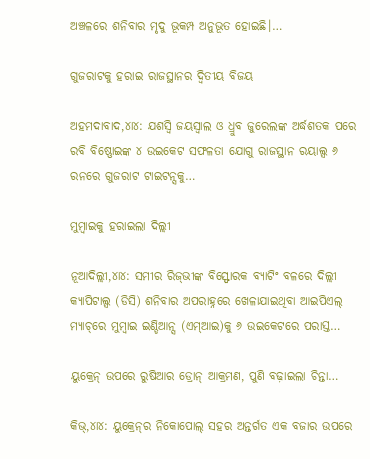ଅଞ୍ଚଳରେ ଶନିବାର ମୃଦୁ ଭୂକମ୍ପ ଅନୁଭୂତ ହୋଇଛି।…

ଗୁଜରାଟକୁ ହରାଇ ରାଜସ୍ଥାନର ଦ୍ୱିତୀୟ ବିଜୟ

ଅହମଦାବାଦ,୪ା୪: ଯଶସ୍ୱି ଜୟସ୍ୱାଲ ଓ ଧ୍ରୁବ ଜୁରେଲଙ୍କ ଅର୍ଦ୍ଧଶତକ ପରେ ରବି ବିଷ୍ଣୋଇଙ୍କ ୪ ଉଇକେଟ ସଫଳତା ଯୋଗୁ ରାଜସ୍ଥାନ ରୟାଲ୍ସ ୬ ରନରେ ଗୁଜରାଟ ଟାଇଟନ୍ସକୁ…

ମୁମ୍ୱାଇକୁ ହରାଇଲା ଦିଲ୍ଲୀ

ନୂଆଦିଲ୍ଲୀ,୪ା୪: ସମୀର ରିଜ୍‌ଭୀଙ୍କ ବିସ୍ଫୋରକ ବ୍ୟାଟିଂ ବଳରେ ଦିଲ୍ଲୀ କ୍ୟାପିଟାଲ୍ସ (ଡିସି) ଶନିବାର ଅପରାହ୍ନରେ ଖେଳାଯାଇଥିବା ଆଇପିଏଲ୍‌ ମ୍ୟାଚ୍‌ରେ ମୁମ୍ୱାଇ ଇଣ୍ଡିଆନ୍ସ (ଏମ୍‌ଆଇ)କୁ ୬ ଉଇକେଟରେ ପରାସ୍ତ…

ୟୁକ୍ରେନ୍‌ ଉପରେ ରୁଷିଆର ଡ୍ରୋନ୍‌ ଆକ୍ରମଣ, ପୁଣି ବଢ଼ାଇଲା ଚିନ୍ତା…

କିଭ୍‌,୪ା୪: ୟୁକ୍ରେନ୍‌ର ନିକୋପୋଲ୍‌ ସହର ଅନ୍ତର୍ଗତ ଏକ ବଜାର ଉପରେ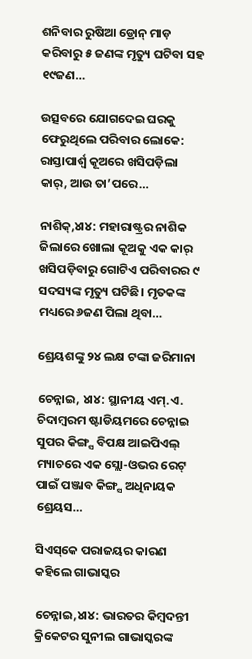ଶନିବାର ରୁଷିଆ ଡ୍ରୋନ୍‌ ମାଡ଼ କରିବାରୁ ୫ ଜଣଙ୍କ ମୃତ୍ୟୁ ଘଟିବା ସହ ୧୯ଜଣ…

ଉତ୍ସବରେ ଯୋଗଦେଇ ଘରକୁ ଫେରୁଥିଲେ ପରିବାର ଲୋକେ: ରାସ୍ତାପାର୍ଶ୍ୱ କୂଅରେ ଖସିପଡ଼ିଲା କାର୍‌, ଆଉ ତା’ପରେ…

ନାଶିକ୍‌,୪ା୪: ମହାରାଷ୍ଟ୍ରର ନାଶିକ ଜିଲାରେ ଖୋଲା କୂଅକୁ ଏକ କାର୍‌ ଖସିପଡ଼ିବାରୁ ଗୋଟିଏ ପରିବାରର ୯ ସଦସ୍ୟଙ୍କ ମୃତ୍ୟୁ ଘଟିଛି। ମୃତକଙ୍କ ମଧ୍ୟରେ ୬ଜଣ ପିଲା ଥିବା…

ଶ୍ରେୟଶଙ୍କୁ ୨୪ ଲକ୍ଷ ଟଙ୍କା ଜରିମାନା

ଚେନ୍ନାଇ, ୪ା୪: ସ୍ଥାନୀୟ ଏମ୍‌.ଏ. ଚିଦାମ୍ୱରମ ଷ୍ଟାଡିୟମରେ ଚେନ୍ନାଇ ସୁପର କିଙ୍ଗ୍ସ ବିପକ୍ଷ ଆଇପିଏଲ୍‌ ମ୍ୟାଚରେ ଏକ ସ୍ଲୋ-ଓଭର ରେଟ୍‌ ପାଇଁ ପଞ୍ଜାବ କିଙ୍ଗ୍ସ ଅଧିନାୟକ ଶ୍ରେୟସ…

ସିଏସ୍‌କେ ପରାଜୟର କାରଣ କହିଲେ ଗାଭାସ୍କର

ଚେନ୍ନାଇ,୪ା୪: ଭାରତର କିମ୍ୱଦନ୍ତୀ କ୍ରିକେଟର ସୁନୀଲ ଗାଭାସ୍କରଙ୍କ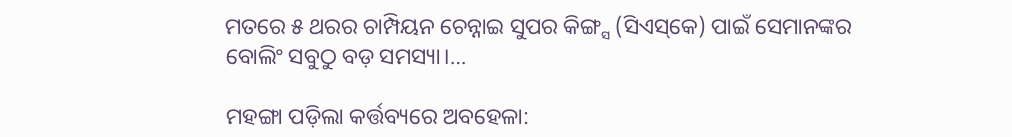ମତରେ ୫ ଥରର ଚାମ୍ପିୟନ ଚେନ୍ନାଇ ସୁପର କିଙ୍ଗ୍ସ (ସିଏସ୍‌କେ) ପାଇଁ ସେମାନଙ୍କର ବୋଲିଂ ସବୁଠୁ ବଡ଼ ସମସ୍ୟା।…

ମହଙ୍ଗା ପଡ଼ିଲା କର୍ତ୍ତବ୍ୟରେ ଅବହେଳା: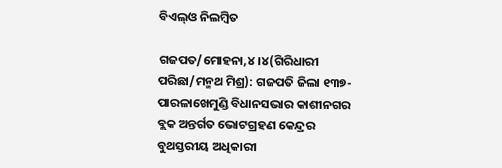ବିଏଲ୍‌ଓ ନିଲମ୍ବିତ

ଗଜପତ/ମୋହନା,୪।୪(ଗିରିଧାରୀ ପରିଛା/ମନ୍ମଥ ମିଶ୍ର): ଗଜପତି ଜିଲା ୧୩୭-ପାରଳାଖେମୁଣ୍ଡି ବିଧାନସଭାର କାଶୀନଗର ବ୍ଲକ ଅନ୍ତର୍ଗତ ଭୋଟଗ୍ରହଣ କେନ୍ଦ୍ରର ବୁଥସ୍ତରୀୟ ଅଧିକାରୀ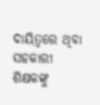ଦାୟିତ୍ୱରେ ଥିବା ସହକାରୀ ଶିକ୍ଷକଙ୍କୁ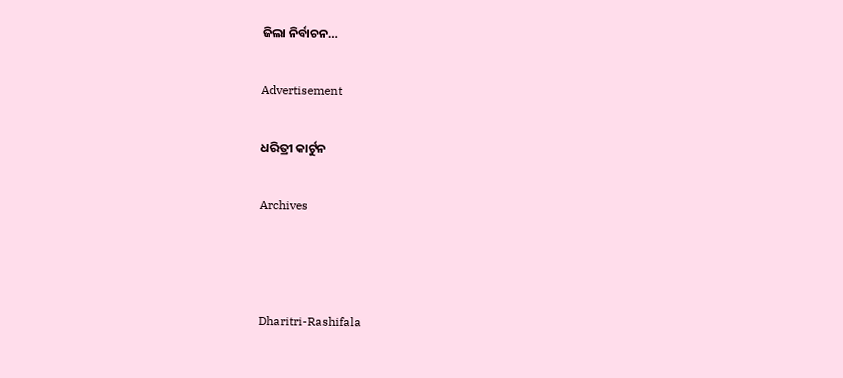ଜିଲା ନିର୍ବାଚନ…

Advertisement

ଧରିତ୍ରୀ କାର୍ଟୁନ

Archives



Dharitri-Rashifala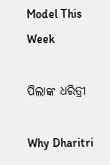Model This Week

ପିଲାଙ୍କ ଧରିତ୍ରୀ

Why Dharitri